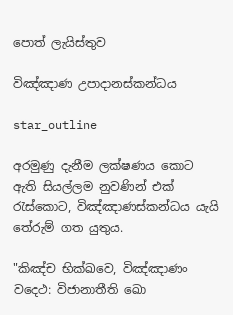පොත් ලැයිස්තුව

විඤ්ඤාණ උපාදානස්කන්ධය

star_outline

අරමුණු දැනීම ලක්ෂණය කොට ඇති සියල්ලම නුවණින් එක් රැස්කොට, විඤ්ඤාණස්කන්ධය යැයි තේරුම් ගත යුතුය.

"කිඤ්ච භික්ඛවෙ, විඤ්ඤාණං වදෙථ: විජානාතීති ඛො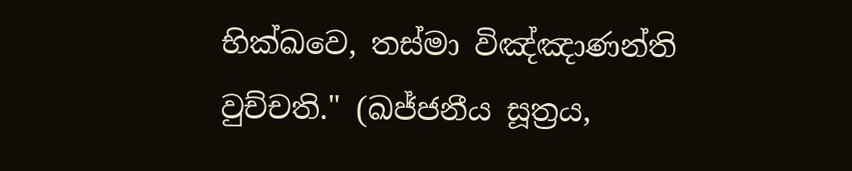භික්ඛවෙ, තස්මා විඤ්ඤාණන්ති වුච්චති." (ඛජ්ජනීය සූත්‍රය,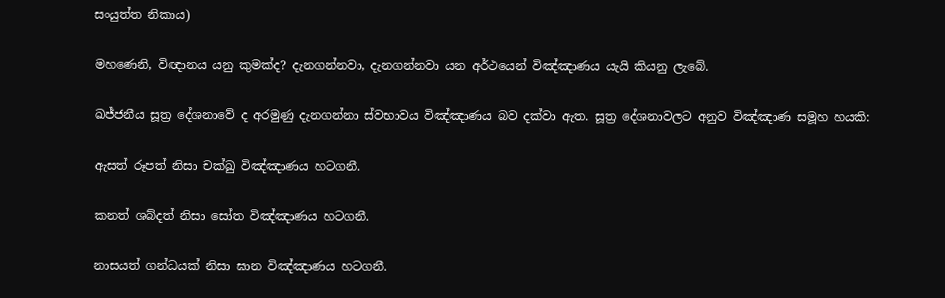සංයුත්ත නිකාය)

මහණෙනි, විඥානය යනු කුමක්ද? දැනගන්නවා, දැනගන්නවා යන අර්ථයෙන් විඤ්ඤාණය යැයි කියනු ලැබේ.

ඛජ්ජනීය සූත්‍ර දේශනාවේ ද අරමුණු දැනගන්නා ස්වභාවය විඤ්ඤාණය බව දක්වා ඇත. සූත්‍ර දේශනාවලට අනුව විඤ්ඤාණ සමූහ හයකි:

ඇසත් රූපත් නිසා චක්ඛු විඤ්ඤාණය හටගනී.

කනත් ශබ්දත් නිසා සෝත විඤ්ඤාණය හටගනී.

නාසයත් ගන්ධයක් නිසා ඝාන විඤ්ඤාණය හටගනී.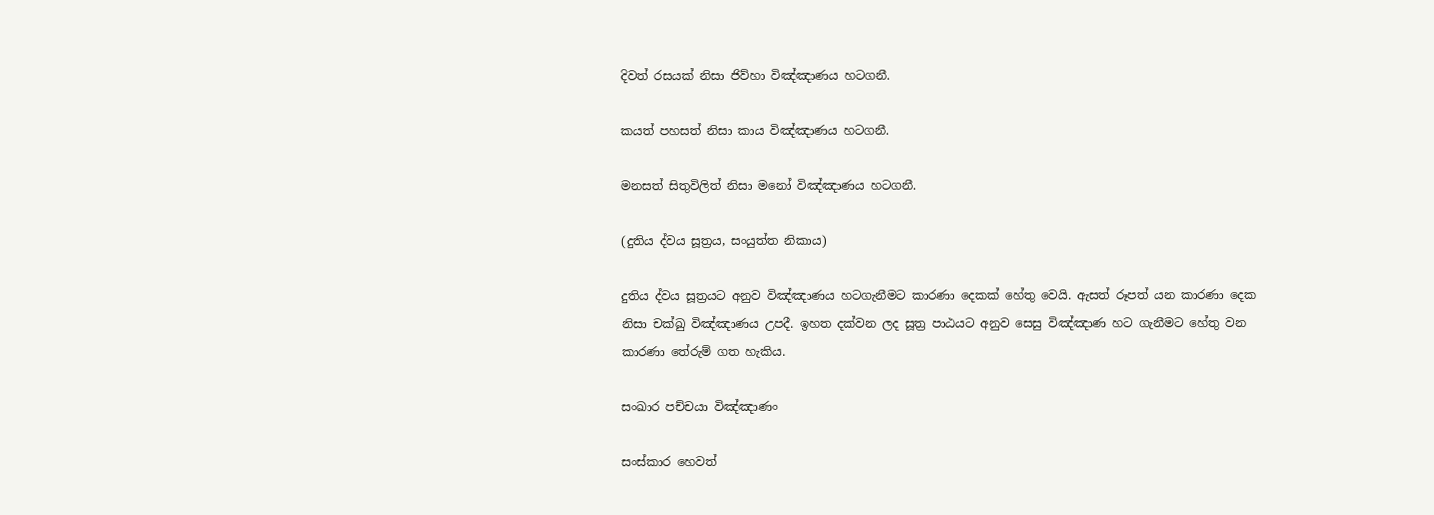දිවත් රසයක් නිසා ජිව්හා විඤ්ඤාණය හටගනී.

කයත් පහසත් නිසා කාය විඤ්ඤාණය හටගනී.

මනසත් සිතුවිලිත් නිසා මනෝ විඤ්ඤාණය හටගනී.

(දුතිය ද්වය සූත්‍රය, සංයුත්ත නිකාය)

දුතිය ද්වය සූත්‍රයට අනුව විඤ්ඤාණය හටගැනීමට කාරණා දෙකක් හේතු වෙයි. ඇසත් රූපත් යන කාරණා දෙක නිසා චක්ඛු විඤ්ඤාණය උපදී. ඉහත දක්වන ලද සූත්‍ර පාඨයට අනුව සෙසු විඤ්ඤාණ හට ගැනීමට හේතු වන කාරණා තේරුම් ගත හැකිය.

සංඛාර පච්චයා විඤ්ඤාණං

සංස්කාර හෙවත්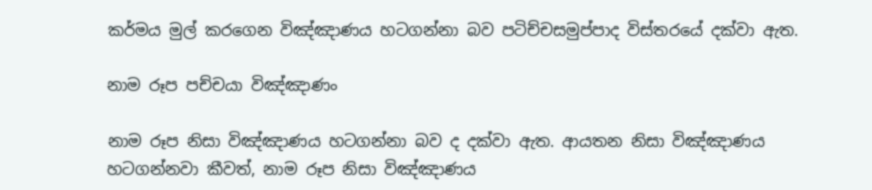කර්මය මුල් කරගෙන විඤ්ඤාණය හටගන්නා බව පටිච්චසමුප්පාද විස්තරයේ දක්වා ඇත.

නාම රූප පච්චයා විඤ්ඤාණං

නාම රූප නිසා විඤ්ඤාණය හටගන්නා බව ද දක්වා ඇත. ආයතන නිසා විඤ්ඤාණය හටගන්නවා කීවත්, නාම රූප නිසා විඤ්ඤාණය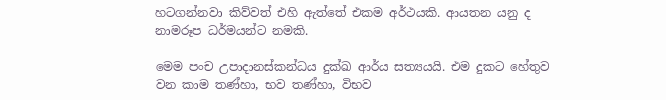හටගන්නවා කිව්වත් එහි ඇත්තේ එකම අර්ථයකි. ආයතන යනු ද නාමරූප ධර්මයන්ට නමකි.

මෙම පංච උපාදානස්කන්ධය දුක්ඛ ආර්ය සත්‍යයයි. එම දුකට හේතුව වන කාම තණ්හා, භව තණ්හා, විභව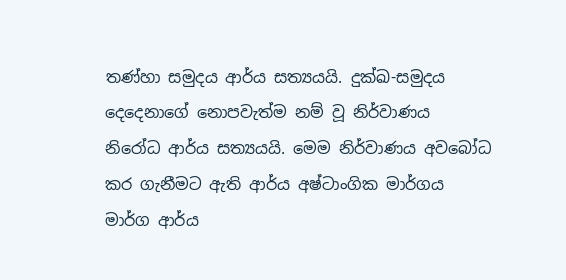තණ්හා සමුදය ආර්ය සත්‍යයයි. දුක්ඛ-සමුදය දෙදෙනාගේ නොපවැත්ම නම් වූ නිර්වාණය නිරෝධ ආර්ය සත්‍යයයි. මෙම නිර්වාණය අවබෝධ කර ගැනීමට ඇති ආර්ය අෂ්ටාංගික මාර්ගය මාර්ග ආර්ය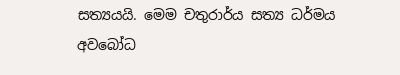සත්‍යයයි. මෙම චතුරාර්ය සත්‍ය ධර්මය අවබෝධ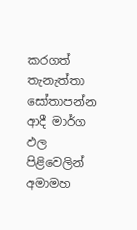කරගත් තැනැත්තා සෝතාපන්න ආදී මාර්ග ඵල පිළිවෙලින් අමාමහ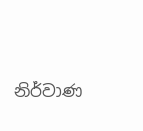නිර්වාණ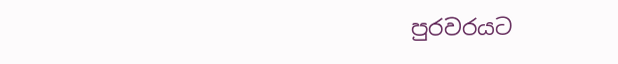පුරවරයට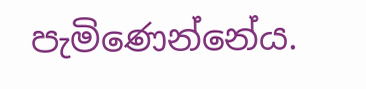පැමිණෙන්නේය.